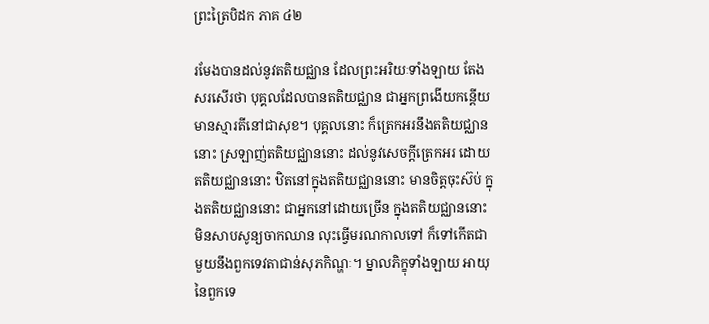ព្រះត្រៃបិដក ភាគ ៤២

រមែងបានដល់នូវតតិយជ្ឈាន ដែលព្រះអរិយៈទាំងឡាយ តែងសរសើរថា បុគ្គលដែលបានតតិយជ្ឈាន ជាអ្នកព្រងើយកន្តើយ មានស្មារតីនៅជាសុខ។ បុគ្គលនោះ ក៏ត្រេកអរនឹងតតិយជ្ឈាននោះ ស្រឡាញ់តតិយជ្ឈាននោះ ដល់នូវសេចក្តីត្រេកអរ ដោយតតិយជ្ឈាននោះ ឋិតនៅក្នុងតតិយជ្ឈាននោះ មានចិត្តចុះស៊ប់ ក្នុងតតិយជ្ឈាននោះ ជាអ្នកនៅដោយច្រើន ក្នុងតតិយជ្ឈាននោះ មិនសាបសូន្យចាកឈាន លុះធ្វើមរណកាលទៅ ក៏ទៅកើតជាមួយនឹងពួកទេវតាជាន់សុភកិណ្ហៈ។ ម្នាលភិក្ខុទាំងឡាយ អាយុនៃពួកទេ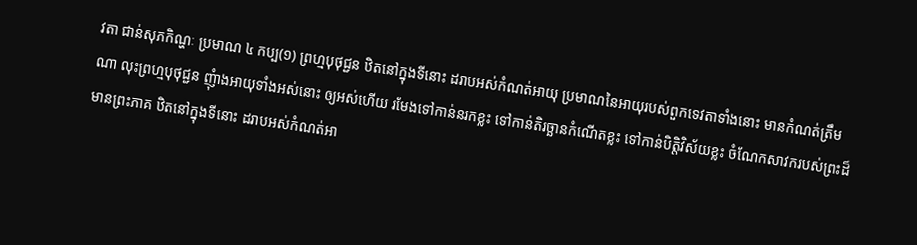វតា ជាន់សុភកិណ្ហៈ ប្រមាណ ៤ កប្ប(១) ព្រហ្មបុថុជ្ជន ឋិតនៅក្នុងទីនោះ ដរាបអស់កំណត់អាយុ ប្រមាណនៃអាយុរបស់ពួកទេវតាទាំងនោះ មានកំណត់ត្រឹមណា លុះព្រហ្មបុថុជ្ជន ញុំាងអាយុទាំងអស់នោះ ឲ្យអស់ហើយ រមែងទៅកាន់នរកខ្លះ ទៅកាន់តិរច្ឆានកំណើតខ្លះ ទៅកាន់បិត្តិវិស័យខ្លះ ចំណែកសាវករបស់ព្រះដ៏មានព្រះភាគ ឋិតនៅក្នុងទីនោះ ដរាបអស់កំណត់អា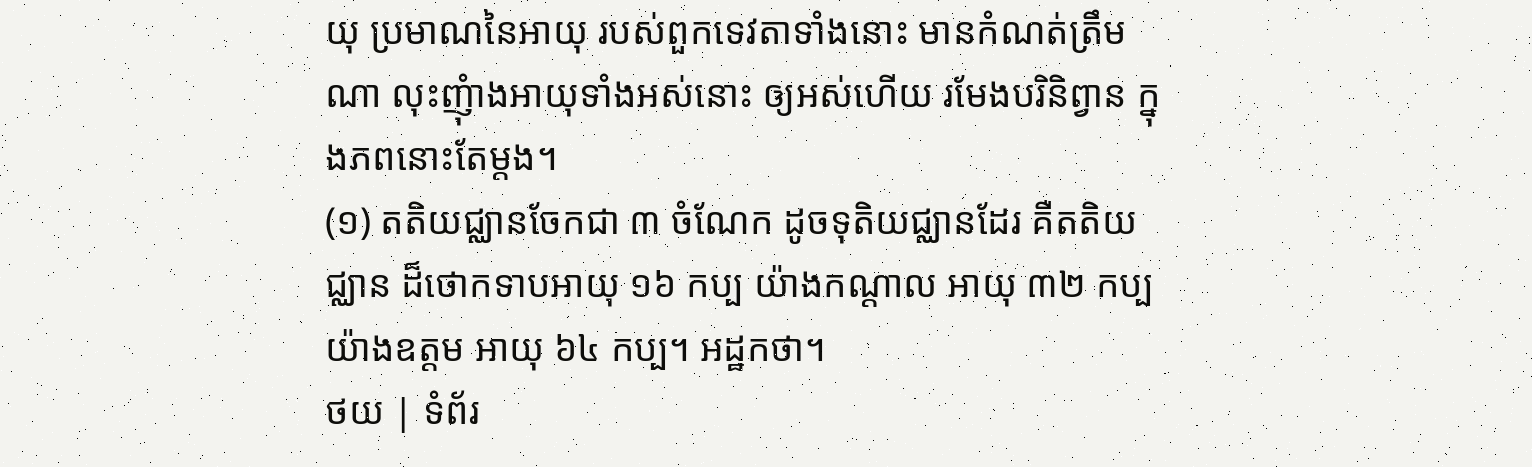យុ ប្រមាណនៃអាយុ របស់ពួកទេវតាទាំងនោះ មានកំណត់ត្រឹមណា លុះញុំាងអាយុទាំងអស់នោះ ឲ្យអស់ហើយ រមែងបរិនិព្វាន ក្នុងភពនោះតែម្តង។
(១) តតិយជ្ឈានចែកជា ៣ ចំណែក ដូចទុតិយជ្ឈានដែរ គឺតតិយជ្ឈាន ដ៏ថោកទាបអាយុ ១៦ កប្ប យ៉ាងកណ្តាល អាយុ ៣២ កប្ប យ៉ាងឧត្តម អាយុ ៦៤ កប្ប។ អដ្ឋកថា។
ថយ | ទំព័រ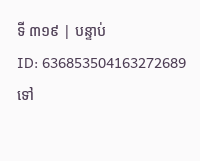ទី ៣១៩ | បន្ទាប់
ID: 636853504163272689
ទៅ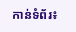កាន់ទំព័រ៖